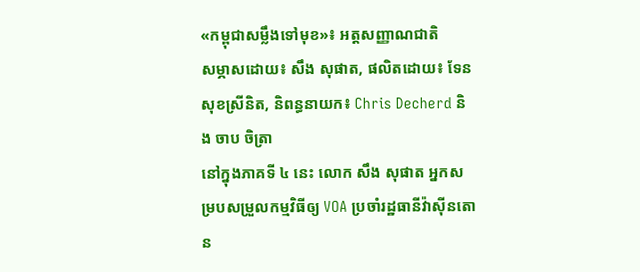«កម្ពុជាសម្លឹងទៅមុខ»៖ អត្តសញ្ញាណជាតិ
សម្ភាសដោយ៖ សឹង សុផាត, ផលិតដោយ៖ ទែន សុខស្រីនិត, និពន្ធនាយក៖ Chris Decherd និង ចាប ចិត្រា
នៅក្នុងភាគទី ៤ នេះ លោក សឹង សុផាត អ្នកសម្របសម្រួលកម្មវិធីឲ្យ VOA ប្រចាំរដ្ឋធានីវ៉ាស៊ីនតោន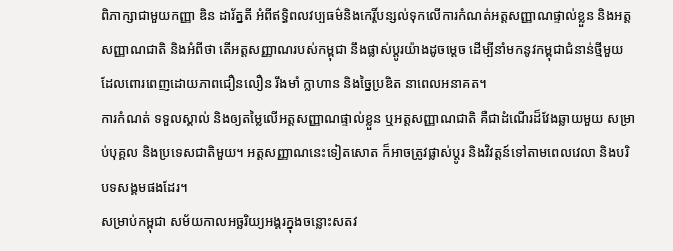ពិភាក្សាជាមួយកញ្ញា ឌិន ដារ័ត្នតី អំពីឥទ្ធិពលវប្បធម៌និងកេរ្តិ៍បន្សល់ទុកលើការកំណត់អត្តសញ្ញាណផ្ទាល់ខ្លួន និងអត្តសញ្ញាណជាតិ និងអំពីថា តើអត្តសញ្ញាណរបស់កម្ពុជា នឹងផ្លាស់ប្តូរយ៉ាងដូចម្តេច ដើម្បីនាំមកនូវកម្ពុជាជំនាន់ថ្មីមួយ ដែលពោរពេញដោយភាពជឿនលឿន រឹងមាំ ក្លាហាន និងច្នៃប្រឌិត នាពេលអនាគត។
ការកំណត់ ទទួលស្គាល់ និងឲ្យតម្លៃលើអត្តសញ្ញាណផ្ទាល់ខ្លួន ឬអត្តសញ្ញាណជាតិ គឺជាដំណើរដ៏វែងឆ្លាយមួយ សម្រាប់បុគ្គល និងប្រទេសជាតិមួយ។ អត្តសញ្ញាណនេះទៀតសោត ក៏អាចត្រូវផ្លាស់ប្តូរ និងវិវត្តន៍ទៅតាមពេលវេលា និងបរិបទសង្គមផងដែរ។
សម្រាប់កម្ពុជា សម័យកាលអច្ឆរិយ្យអង្គរក្នុងចន្លោះសតវ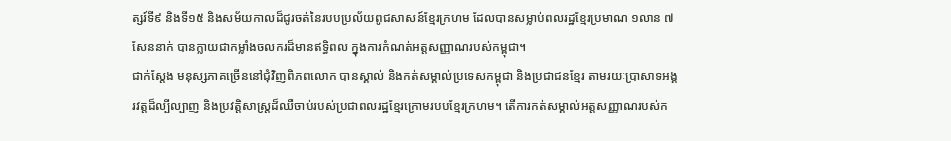ត្សរ៍ទី៩ និងទី១៥ និងសម័យកាលដ៏ជូរចត់នៃរបបប្រល័យពូជសាសន៍ខ្មែរក្រហម ដែលបានសម្លាប់ពលរដ្ឋខ្មែរប្រមាណ ១លាន ៧សែននាក់ បានក្លាយជាកម្លាំងចលករដ៏មានឥទ្ធិពល ក្នុងការកំណត់អត្តសញ្ញាណរបស់កម្ពុជា។
ជាក់ស្តែង មនុស្សភាគច្រើននៅជុំវិញពិភពលោក បានស្គាល់ និងកត់សម្គាល់ប្រទេសកម្ពុជា និងប្រជាជនខ្មែរ តាមរយៈប្រាសាទអង្គរវត្តដ៏ល្បីល្បាញ និងប្រវត្តិសាស្ត្រដ៏ឈឺចាប់របស់ប្រជាពលរដ្ឋខ្មែរក្រោមរបបខ្មែរក្រហម។ តើការកត់សម្គាល់អត្តសញ្ញាណរបស់ក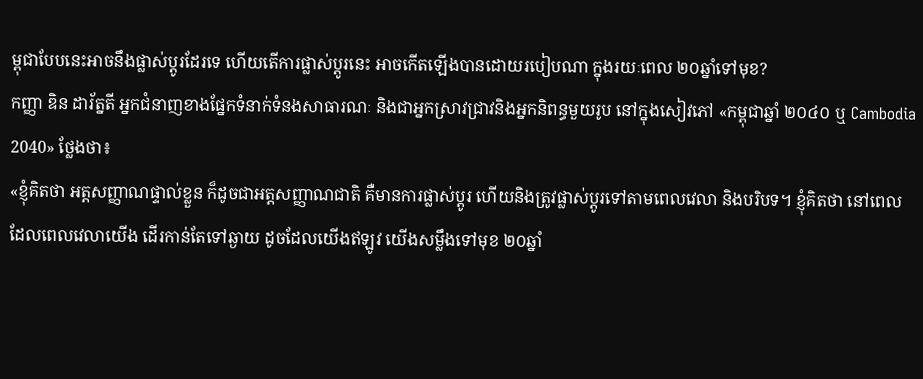ម្ពុជាបែបនេះអាចនឹងផ្លាស់ប្តូរដែរទេ ហើយតើការផ្លាស់ប្តូរនេះ អាចកើតឡើងបានដោយរបៀបណា ក្នុងរយៈពេល ២០ឆ្នាំទៅមុខ?
កញ្ញា ឌិន ដារ័ត្នតី អ្នកជំនាញខាងផ្នែកទំនាក់ទំនងសាធារណៈ និងជាអ្នកស្រាវជ្រាវនិងអ្នកនិពន្ធមួយរូប នៅក្នុងសៀវភៅ «កម្ពុជាឆ្នាំ ២០៤០ ឬ Cambodia 2040» ថ្លែងថា៖
«ខ្ញុំគិតថា អត្តសញ្ញាណផ្ទាល់ខ្លួន ក៏ដូចជាអត្តសញ្ញាណជាតិ គឺមានការផ្លាស់ប្តូរ ហើយនិងត្រូវផ្លាស់ប្តូរទៅតាមពេលវេលា និងបរិបទ។ ខ្ញុំគិតថា នៅពេលដែលពេលវេលាយើង ដើរកាន់តែទៅឆ្ងាយ ដូចដែលយើងឥឡូវ យើងសម្លឹងទៅមុខ ២០ឆ្នាំ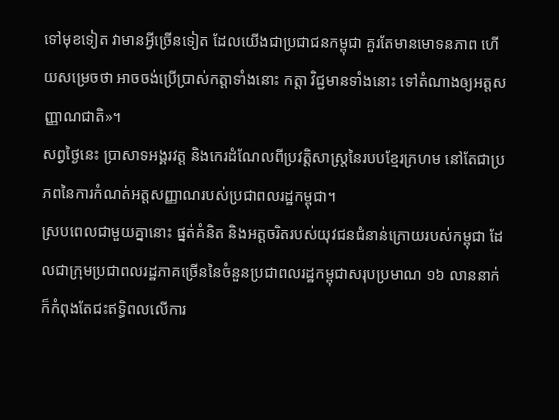ទៅមុខទៀត វាមានអ្វីច្រើនទៀត ដែលយើងជាប្រជាជនកម្ពុជា គួរតែមានមោទនភាព ហើយសម្រេចថា អាចចង់ប្រើប្រាស់កត្តាទាំងនោះ កត្តា វិជ្ជមានទាំងនោះ ទៅតំណាងឲ្យអត្តសញ្ញាណជាតិ»។
សព្វថ្ងៃនេះ ប្រាសាទអង្គរវត្ត និងកេរដំណែលពីប្រវត្តិសាស្ត្រនៃរបបខ្មែរក្រហម នៅតែជាប្រភពនៃការកំណត់អត្តសញ្ញាណរបស់ប្រជាពលរដ្ឋកម្ពុជា។
ស្របពេលជាមួយគ្នានោះ ផ្នត់គំនិត និងអត្តចរិតរបស់យុវជនជំនាន់ក្រោយរបស់កម្ពុជា ដែលជាក្រុមប្រជាពលរដ្ឋភាគច្រើននៃចំនួនប្រជាពលរដ្ឋកម្ពុជាសរុបប្រមាណ ១៦ លាននាក់ ក៏កំពុងតែជះឥទ្ធិពលលើការ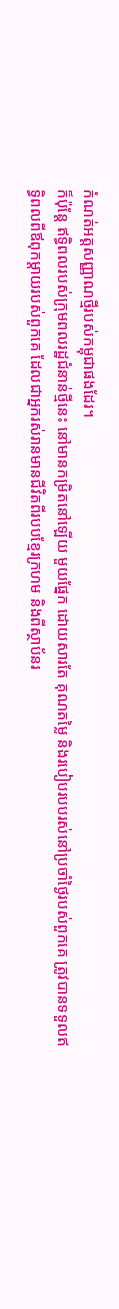កំណត់អត្តសញ្ញាណថ្មីរបស់កម្ពុជាផងដែរ។
ក៏ប៉ុន្តែ ឥទ្ធិពលរបស់ក្រុមពលរដ្ឋជំនាន់ថ្មីនេះ នៅមានកម្រិតនៅឡើយ មួយផ្នែក ដោយសារតែ គុណតម្លៃ និងរបៀបរបបរស់នៅប្រចាំថ្ងៃរបស់ពួកគេ ត្រូវបានទទួលឥទ្ធិពលពីឪពុកម្តាយរបស់ពួកគេ ដែលជាអ្នករស់រានមានជីវិតពីរបបខ្មែរក្រហម និងពីស្ថាប័នរ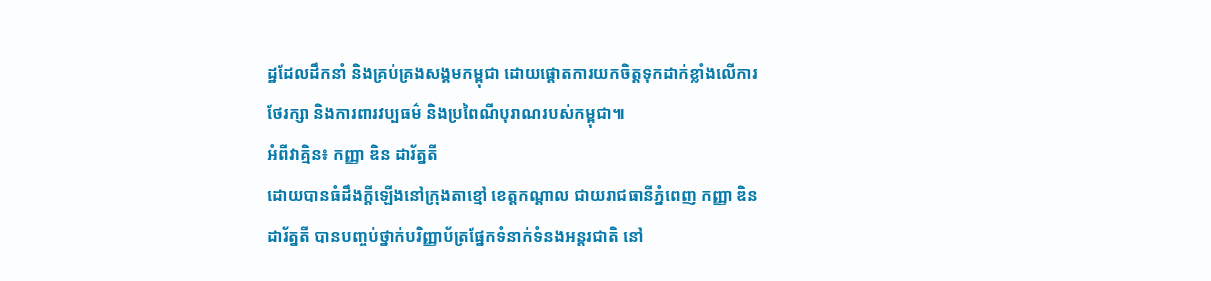ដ្ឋដែលដឹកនាំ និងគ្រប់គ្រងសង្គមកម្ពុជា ដោយផ្តោតការយកចិត្តទុកដាក់ខ្លាំងលើការថែរក្សា និងការពារវប្បធម៌ និងប្រពៃណីបុរាណរបស់កម្ពុជា៕
អំពីវាគ្មិន៖ កញ្ញា ឌិន ដារ័ត្នតី
ដោយបានធំដឹងក្តីឡើងនៅក្រុងតាខ្មៅ ខេត្តកណ្តាល ជាយរាជធានីភ្នំពេញ កញ្ញា ឌិន ដារ័ត្នតី បានបញ្ចប់ថ្នាក់បរិញ្ញាប័ត្រផ្នែកទំនាក់ទំនងអន្តរជាតិ នៅ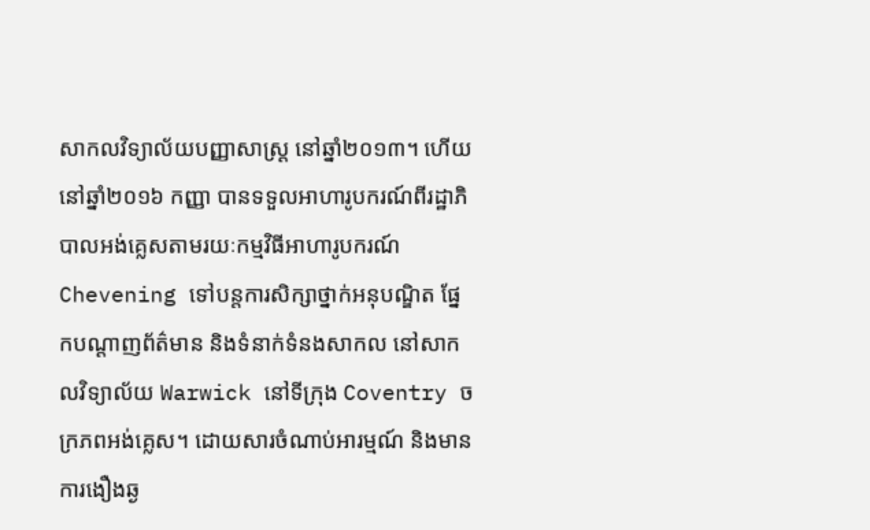សាកលវិទ្យាល័យបញ្ញាសាស្រ្ត នៅឆ្នាំ២០១៣។ ហើយនៅឆ្នាំ២០១៦ កញ្ញា បានទទួលអាហារូបករណ៍ពីរដ្ឋាភិបាលអង់គ្លេសតាមរយៈកម្មវិធីអាហារូបករណ៍ Chevening ទៅបន្តការសិក្សាថ្នាក់អនុបណ្ឌិត ផ្នែកបណ្តាញព័ត៌មាន និងទំនាក់ទំនងសាកល នៅសាកលវិទ្យាល័យ Warwick នៅទីក្រុង Coventry ចក្រភពអង់គ្លេស។ ដោយសារចំណាប់អារម្មណ៍ និងមានការងឿងឆ្ង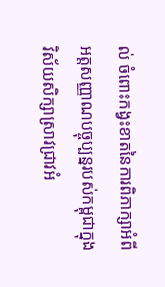ល់ ចំពោះកង្វះខាតនៃការពិភាក្សាអំពីអត្តសញ្ញាណបច្ចុប្បន្នរបស់កម្ពុជាក្នុងវិស័យសិក្សាស្រាវជ្រាវអំ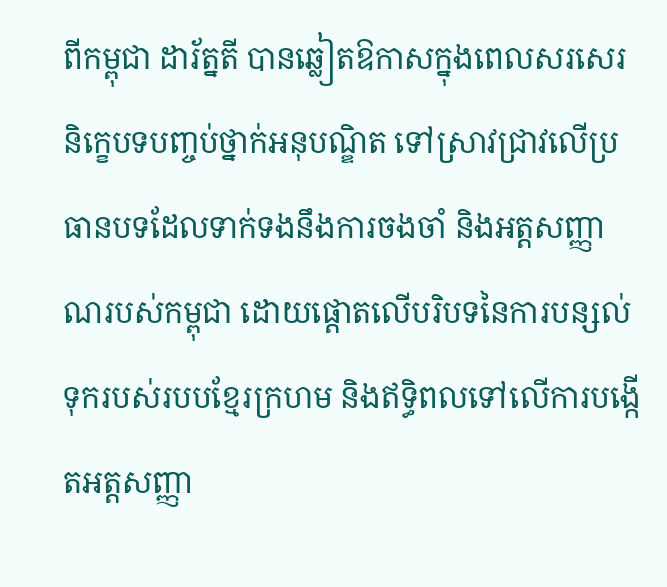ពីកម្ពុជា ដារ័ត្នតី បានឆ្លៀតឱកាសក្នុងពេលសរសេរនិក្ខេបទបញ្ចប់ថ្នាក់អនុបណ្ឌិត ទៅស្រាវជ្រាវលើប្រធានបទដែលទាក់ទងនឹងការចងចាំ និងអត្តសញ្ញាណរបស់កម្ពុជា ដោយផ្តោតលើបរិបទនៃការបន្សល់ទុករបស់របបខ្មែរក្រហម និងឥទ្ធិពលទៅលើការបង្កើតអត្តសញ្ញា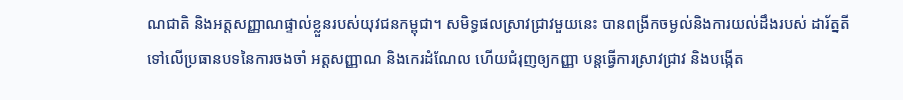ណជាតិ និងអត្តសញ្ញាណផ្ទាល់ខ្លួនរបស់យុវជនកម្ពុជា។ សមិទ្ធផលស្រាវជ្រាវមួយនេះ បានពង្រីកចម្ងល់និងការយល់ដឹងរបស់ ដារ័ត្នតី ទៅលើប្រធានបទនៃការចងចាំ អត្តសញ្ញាណ និងកេរដំណែល ហើយជំរុញឲ្យកញ្ញា បន្តធ្វើការស្រាវជ្រាវ និងបង្កើត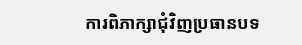ការពិភាក្សាជុំវិញប្រធានបទ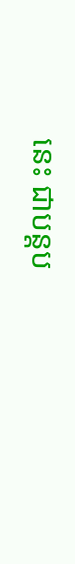នេះ ជាបន្តប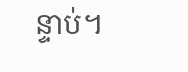ន្ទាប់។